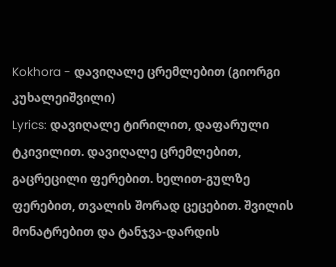Kokhora - დავიღალე ცრემლებით (გიორგი კუხალეიშვილი)
Lyrics: დავიღალე ტირილით, დაფარული ტკივილით. დავიღალე ცრემლებით, გაცრეცილი ფერებით. ხელით-გულზე ფერებით, თვალის შორად ცეცებით. შვილის მონატრებით და ტანჯვა-დარდის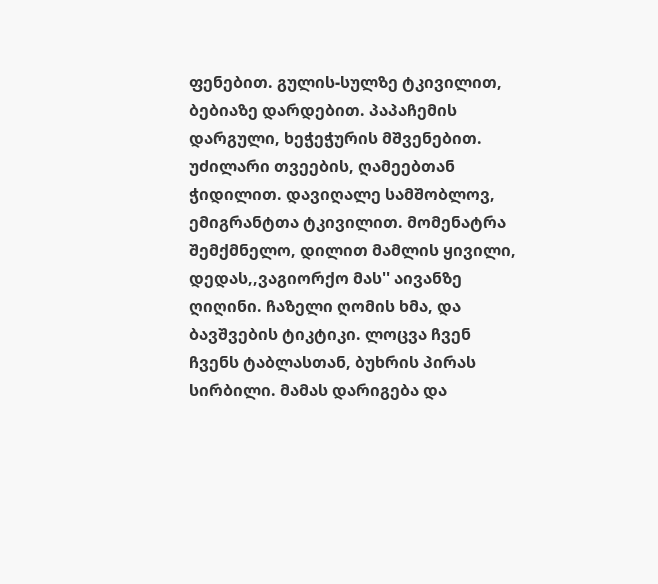ფენებით. გულის-სულზე ტკივილით, ბებიაზე დარდებით. პაპაჩემის დარგული, ხეჭეჭურის მშვენებით. უძილარი თვეების, ღამეებთან ჭიდილით. დავიღალე სამშობლოვ, ემიგრანტთა ტკივილით. მომენატრა შემქმნელო, დილით მამლის ყივილი, დედას,,ვაგიორქო მას'' აივანზე ღიღინი. ჩაზელი ღომის ხმა, და ბავშვების ტიკტიკი. ლოცვა ჩვენ ჩვენს ტაბლასთან, ბუხრის პირას სირბილი. მამას დარიგება და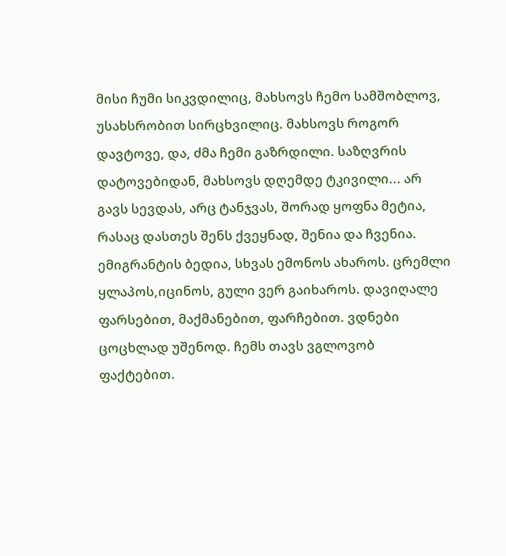მისი ჩუმი სიკვდილიც, მახსოვს ჩემო სამშობლოვ, უსახსრობით სირცხვილიც. მახსოვს როგორ დავტოვე, და, ძმა ჩემი გაზრდილი. საზღვრის დატოვებიდან, მახსოვს დღემდე ტკივილი... არ გავს სევდას, არც ტანჯვას, შორად ყოფნა მეტია, რასაც დასთეს შენს ქვეყნად, შენია და ჩვენია. ემიგრანტის ბედია, სხვას ემონოს ახაროს. ცრემლი ყლაპოს,იცინოს, გული ვერ გაიხაროს. დავიღალე ფარსებით, მაქმანებით, ფარჩებით. ვდნები ცოცხლად უშენოდ. ჩემს თავს ვგლოვობ ფაქტებით.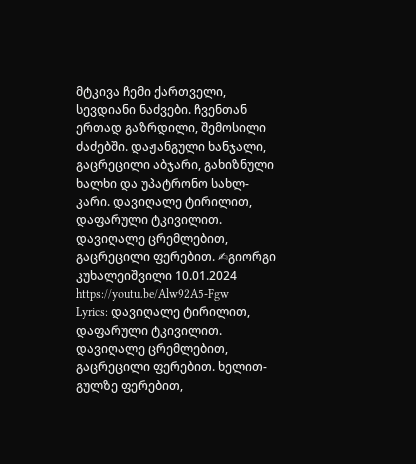მტკივა ჩემი ქართველი, სევდიანი ნაძვები. ჩვენთან ერთად გაზრდილი, შემოსილი ძაძებში. დაჟანგული ხანჯალი, გაცრეცილი აბჯარი, გახიზნული ხალხი და უპატრონო სახლ-კარი. დავიღალე ტირილით, დაფარული ტკივილით. დავიღალე ცრემლებით, გაცრეცილი ფერებით. ✍გიორგი კუხალეიშვილი 10.01.2024 https://youtu.be/Alw92A5-Fgw
Lyrics: დავიღალე ტირილით, დაფარული ტკივილით. დავიღალე ცრემლებით, გაცრეცილი ფერებით. ხელით-გულზე ფერებით,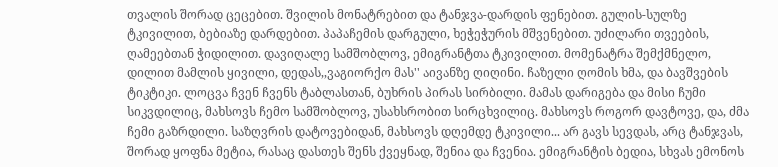თვალის შორად ცეცებით. შვილის მონატრებით და ტანჯვა-დარდის ფენებით. გულის-სულზე ტკივილით, ბებიაზე დარდებით. პაპაჩემის დარგული, ხეჭეჭურის მშვენებით. უძილარი თვეების, ღამეებთან ჭიდილით. დავიღალე სამშობლოვ, ემიგრანტთა ტკივილით. მომენატრა შემქმნელო, დილით მამლის ყივილი, დედას,,ვაგიორქო მას'' აივანზე ღიღინი. ჩაზელი ღომის ხმა, და ბავშვების ტიკტიკი. ლოცვა ჩვენ ჩვენს ტაბლასთან, ბუხრის პირას სირბილი. მამას დარიგება და მისი ჩუმი სიკვდილიც, მახსოვს ჩემო სამშობლოვ, უსახსრობით სირცხვილიც. მახსოვს როგორ დავტოვე, და, ძმა ჩემი გაზრდილი. საზღვრის დატოვებიდან, მახსოვს დღემდე ტკივილი... არ გავს სევდას, არც ტანჯვას, შორად ყოფნა მეტია, რასაც დასთეს შენს ქვეყნად, შენია და ჩვენია. ემიგრანტის ბედია, სხვას ემონოს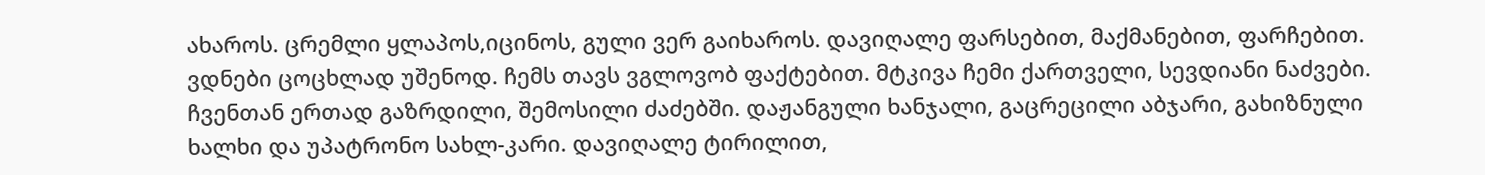ახაროს. ცრემლი ყლაპოს,იცინოს, გული ვერ გაიხაროს. დავიღალე ფარსებით, მაქმანებით, ფარჩებით. ვდნები ცოცხლად უშენოდ. ჩემს თავს ვგლოვობ ფაქტებით. მტკივა ჩემი ქართველი, სევდიანი ნაძვები. ჩვენთან ერთად გაზრდილი, შემოსილი ძაძებში. დაჟანგული ხანჯალი, გაცრეცილი აბჯარი, გახიზნული ხალხი და უპატრონო სახლ-კარი. დავიღალე ტირილით,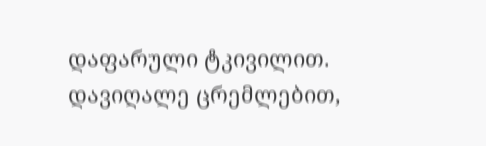დაფარული ტკივილით. დავიღალე ცრემლებით,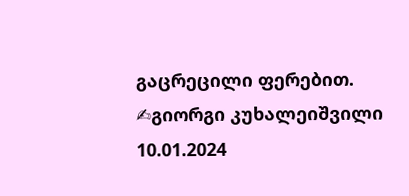გაცრეცილი ფერებით. ✍გიორგი კუხალეიშვილი 10.01.2024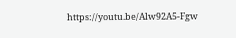https://youtu.be/Alw92A5-Fgw